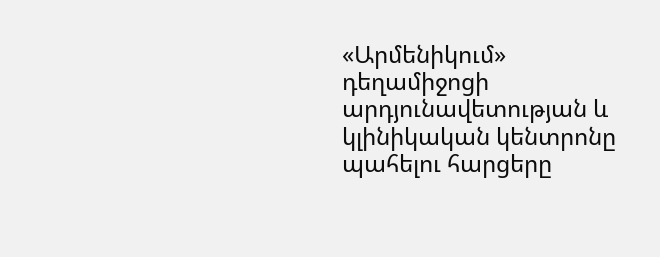«Արմենիկում» դեղամիջոցի արդյունավետության և կլինիկական կենտրոնը պահելու հարցերը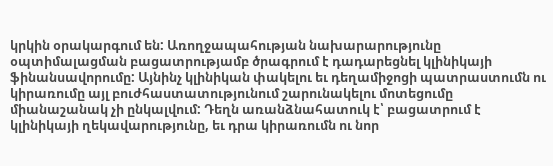կրկին օրակարգում են: Առողջապահության նախարարությունը օպտիմալացման բացատրությամբ ծրագրում է դադարեցնել կլինիկայի ֆինանսավորումը: Այնինչ կլինիկան փակելու եւ դեղամիջոցի պատրաստումն ու կիրառումը այլ բուժհաստատությունում շարունակելու մոտեցումը միանաշանակ չի ընկալվում: Դեղն առանձնահատուկ է՝ բացատրում է կլինիկայի ղեկավարությունը, եւ դրա կիրառումն ու նոր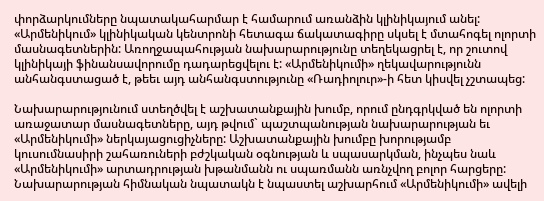փորձարկումները նպատակահարմար է համարում առանձին կլինիկայում անել:
«Արմենիկում» կլինիկական կենտրոնի հետագա ճակատագիրը սկսել է մտահոգել ոլորտի մասնագետներին: Առողջապահության նախարարությունը տեղեկացրել է, որ շուտով կլինիկայի ֆինանսավորումը դադարեցվելու է: «Արմենիկումի» ղեկավարությունն անհանգստացած է, թեեւ այդ անհանգստությունը «Ռադիոլուր»-ի հետ կիսվել չշտապեց:

Նախարարությունում ստեղծվել է աշխատանքային խումբ, որում ընդգրկված են ոլորտի առաջատար մասնագետները, այդ թվում` պաշտպանության նախարարության եւ «Արմենիկումի» ներկայացուցիչները: Աշխատանքային խումբը խորությամբ կուսումնասիրի շահառուների բժշկական օգնության և սպասարկման, ինչպես նաև «Արմենիկումի» արտադրության խթանմանն ու սպառմանն առնչվող բոլոր հարցերը: Նախարարության հիմնական նպատակն է նպաստել աշխարհում «Արմենիկումի» ավելի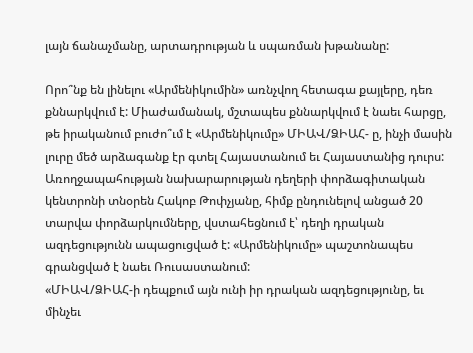լայն ճանաչմանը, արտադրության և սպառման խթանանը:

Որո՞նք են լինելու «Արմենիկումին» առնչվող հետագա քայլերը, դեռ քննարկվում է: Միաժամանակ, մշտապես քննարկվում է նաեւ հարցը, թե իրականում բուժո՞ւմ է «Արմենիկումը» ՄԻԱՎ/ՁԻԱՀ- ը, ինչի մասին լուրը մեծ արձագանք էր գտել Հայաստանում եւ Հայաստանից դուրս: Առողջապահության նախարարության դեղերի փորձագիտական կենտրոնի տնօրեն Հակոբ Թոփչյանը, հիմք ընդունելով անցած 20 տարվա փորձարկումները, վստահեցնում է՝ դեղի դրական ազդեցությունն ապացուցված է: «Արմենիկումը» պաշտոնապես գրանցված է նաեւ Ռուսաստանում:
«ՄԻԱՎ/ՁԻԱՀ-ի դեպքում այն ունի իր դրական ազդեցությունը, եւ մինչեւ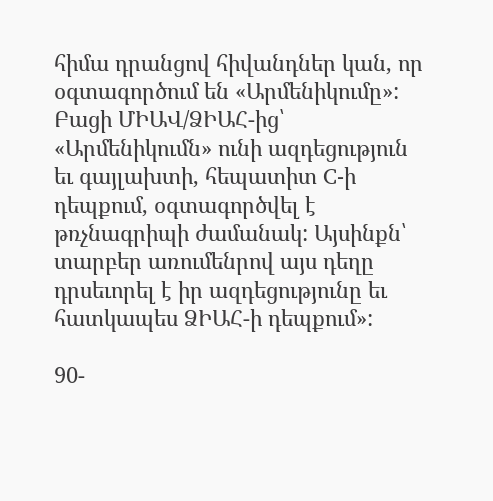հիմա դրանցով հիվանդներ կան, որ օգտագործում են «Արմենիկումը»: Բացի ՄԻԱՎ/ՁԻԱՀ-ից՝ «Արմենիկումն» ունի ազդեցություն եւ գայլախտի, հեպատիտ C-ի դեպքում, օգտագործվել է թռչնագրիպի ժամանակ: Այսինքն՝ տարբեր առումենրով այս դեղը դրսեւորել է իր ազդեցությունը եւ հատկապես ՁԻԱՀ-ի դեպքում»:

90-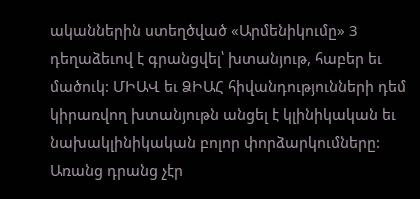ականներին ստեղծված «Արմենիկումը» 3 դեղաձեւով է գրանցվել՝ խտանյութ, հաբեր եւ մածուկ: ՄԻԱՎ եւ ՁԻԱՀ հիվանդությունների դեմ կիրառվող խտանյութն անցել է կլինիկական եւ նախակլինիկական բոլոր փորձարկումները: Առանց դրանց չէր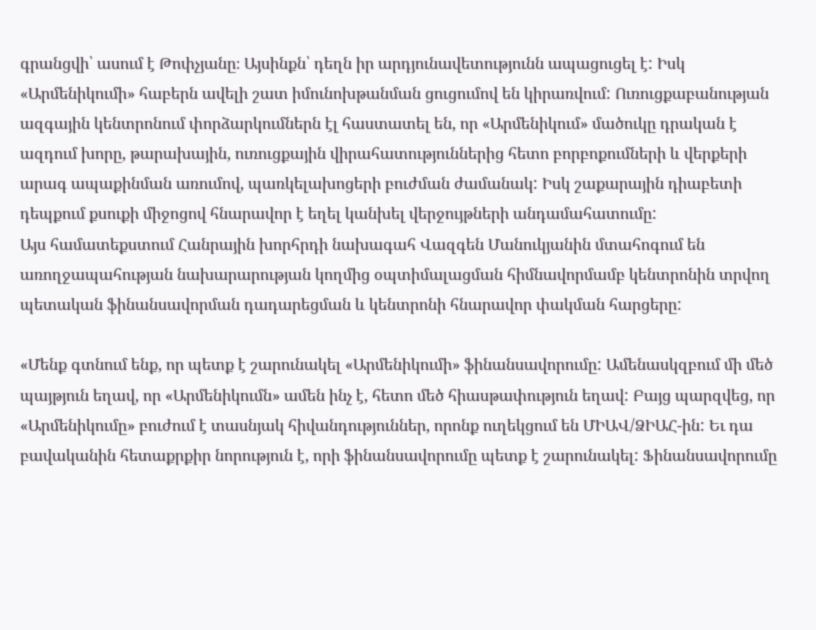գրանցվի՝ ասում է Թոփչյանը։ Այսինքն՝ դեղն իր արդյունավետությունն ապացուցել է: Իսկ «Արմենիկումի» հաբերն ավելի շատ իմունոխթանման ցուցումով են կիրառվում: Ուռուցքաբանության ազգային կենտրոնում փորձարկումներն էլ հաստատել են, որ «Արմենիկում» մածուկը դրական է ազդում խորը, թարախային, ուռուցքային վիրահատություններից հետո բորբոքումների և վերքերի արագ ապաքինման առումով, պառկելախոցերի բուժման ժամանակ: Իսկ շաքարային դիաբետի դեպքում քսուքի միջոցով հնարավոր է եղել կանխել վերջույթների անդամահատումը:
Այս համատեքստում Հանրային խորհրդի նախագահ Վազգեն Մանուկյանին մտահոգում են առողջապահության նախարարության կողմից օպտիմալացման հիմնավորմամբ կենտրոնին տրվող պետական ֆինանսավորման դադարեցման և կենտրոնի հնարավոր փակման հարցերը:

«Մենք գտնում ենք, որ պետք է շարունակել «Արմենիկումի» ֆինանսավորումը: Ամենասկզբում մի մեծ պայթյուն եղավ, որ «Արմենիկումն» ամեն ինչ է, հետո մեծ հիասթափություն եղավ: Բայց պարզվեց, որ «Արմենիկումը» բուժում է տասնյակ հիվանդություններ, որոնք ուղեկցում են ՄԻԱՎ/ՁԻԱՀ-ին: Եւ դա բավականին հետաքրքիր նորություն է, որի ֆինանսավորումը պետք է շարունակել: Ֆինանսավորումը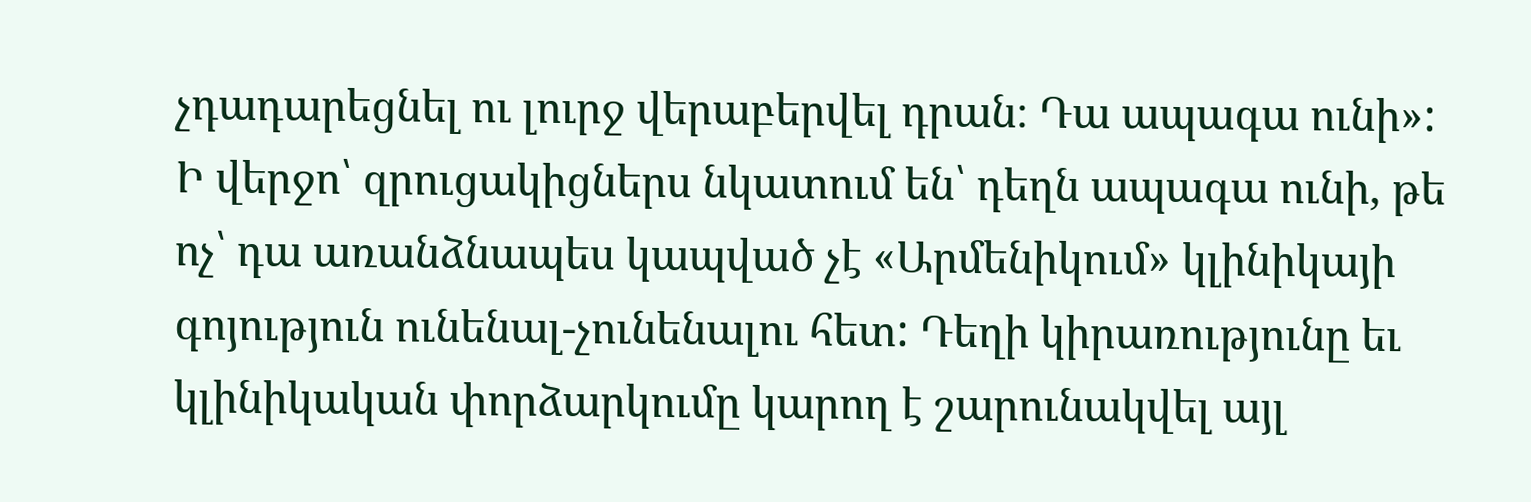չդադարեցնել ու լուրջ վերաբերվել դրան։ Դա ապագա ունի»:
Ի վերջո՝ զրուցակիցներս նկատում են՝ դեղն ապագա ունի, թե ոչ՝ դա առանձնապես կապված չէ «Արմենիկում» կլինիկայի գոյություն ունենալ-չունենալու հետ: Դեղի կիրառությունը եւ կլինիկական փորձարկումը կարող է շարունակվել այլ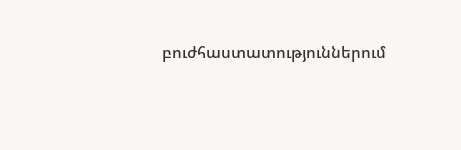բուժհաստատություններում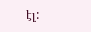էլ: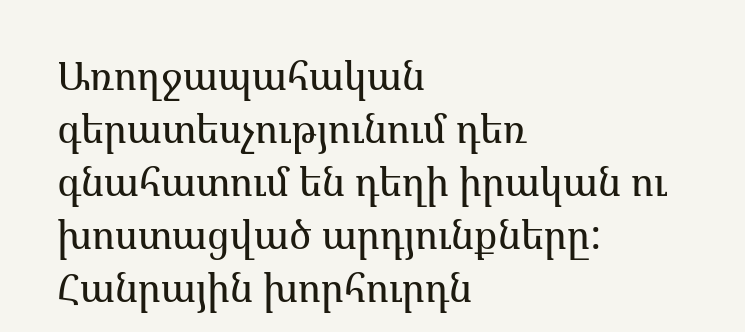Առողջապահական գերատեսչությունում դեռ գնահատում են դեղի իրական ու խոստացված արդյունքները: Հանրային խորհուրդն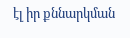էլ իր քննարկման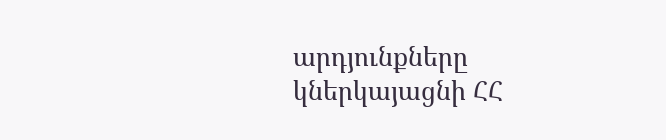արդյունքները կներկայացնի ՀՀ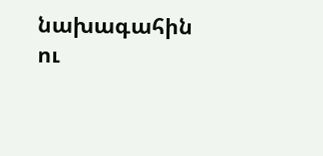նախագահին ու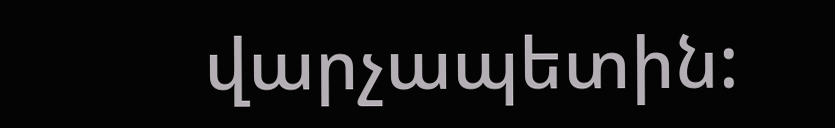վարչապետին: